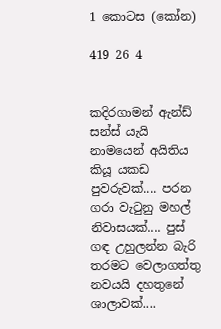1 කොටස (කෝන)

419 26 4


කදිරගාමන් ඇන්ඩ් සන්ස් යැයි නාමයෙන් අයිතිය කියූ යකඩ පුවරුවක්.... පරන ගරා වැටුනු මහල් නිවාසයක්.... පුස් ගඳ උහුලන්න බැරි තරමට වෙලාගත්තු නවයයි දහතුනේ ශාලාවක්....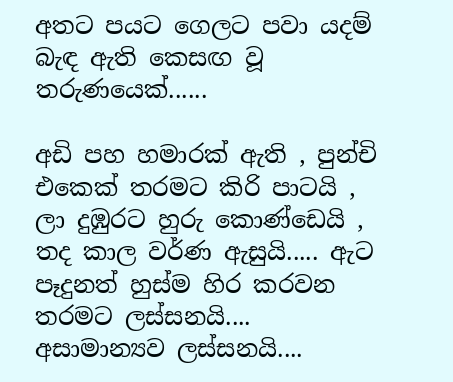අතට පයට ගෙලට පවා යදම් බැඳ ඇති කෙසඟ වූ තරුණයෙක්......

අඩි පහ හමාරක් ඇති , පුන්චි එකෙක් තරමට කිරි පාටයි , ලා දුඹුරට හුරු කොණ්ඩෙයි , තද කාල වර්ණ ඇසුයි..... ඇට පෑදුනත් හුස්ම හිර කරවන තරමට ලස්සනයි.... අසාමාන්‍යව ලස්සනයි....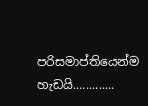පරිසමාප්තියෙන්ම හැඩයි.............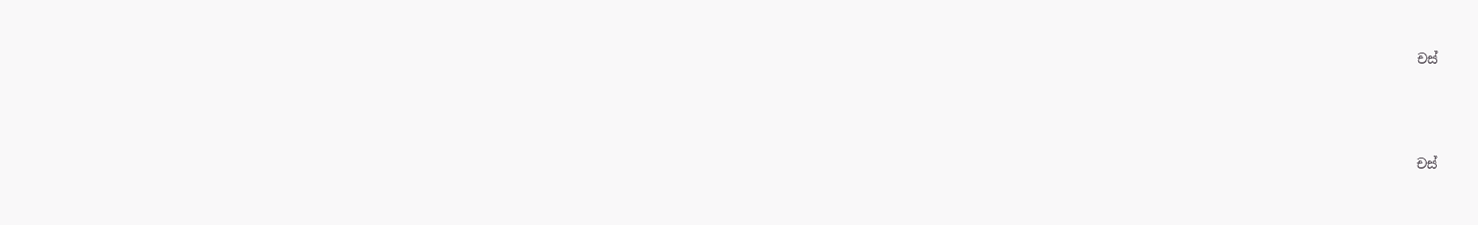චස්






චස්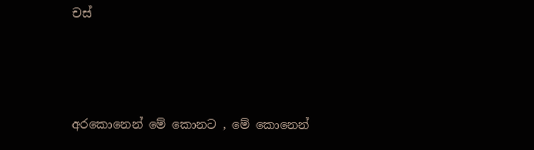චස්



අරකොනෙන් මේ කොනට , මේ කොනෙන්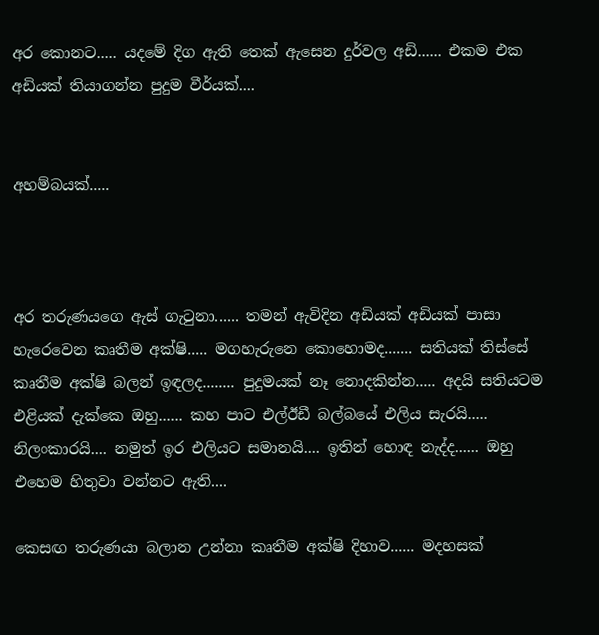අර කොනට..... යදමේ දිග ඇති තෙක් ඇසෙන දුර්වල අඩි...... එකම එක අඩියක් තියාගන්න පුදුම වීර්යක්....


අහම්බයක්.....



අර තරුණයගෙ ඇස් ගැටුනා...... තමන් ඇවිදින අඩියක් අඩියක් පාසා හැරෙවෙන කෘතීම අක්ෂි..... මගහැරුනෙ කොහොමද....... සතියක් තිස්සේ කෘතීම අක්ෂි බලන් ඉඳලද........ පුදුමයක් නෑ නොදකින්න..... අදයි සතියටම එළියක් දැක්කෙ ඔහු...... කහ පාට එල්ඊඩී බල්බයේ එලිය සැරයි..... නිලංකාරයි.... නමුත් ඉර එලියට සමානයි.... ඉතින් හොඳ නැද්ද...... ඔහු එහෙම හිතුවා වන්නට ඇති....

කෙසඟ තරුණයා බලාන උන්නා කෘතීම අක්ෂි දිහාව...... මදහසක්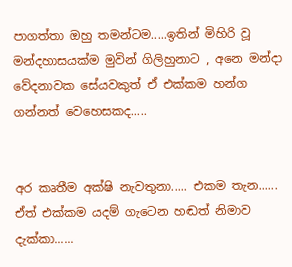පාගත්තා ඔහු තමන්ටම.....ඉතින් මිහිරි වූ මන්දහාසයක්ම මුවින් ගිලිහුනාට , අනෙ මන්දා වේදනාවක සේයවකුත් ඒ එක්කම හන්ග ගන්නත් වෙහෙසකද.....


අර කෘතීම අක්ෂි නැවතුනා..... එකම තැන...... ඒත් එක්කම යදම් ගැටෙන හඬත් නිමාව දැක්කා......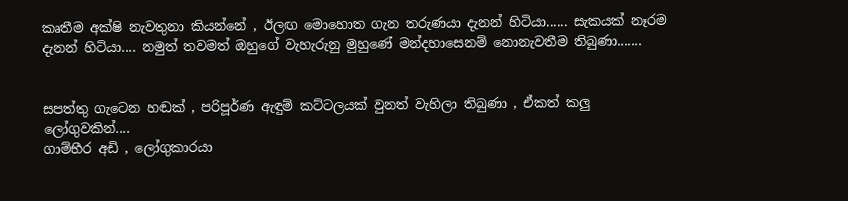කෘතීම අක්ෂි නැවතුනා කියන්නේ , ඊලඟ මොහොත ගැන තරුණයා දැනන් හිටියා...... සැකයක් නෑරම දැනන් හිටියා.... නමුත් තවමත් ඔහුගේ වැහැරුනු මුහුණේ මන්දහාසෙනම් නොනැවතීම තිබුණා.......


සපත්තු ගැටෙන හඬක් , පරිපූර්ණ ඇඳුම් කට්ටලයක් වුනත් වැහිලා තිබුණා , ඒකත් කලු ලෝගුවකින්....
ගාම්භීර අඩි , ලෝගුකාරයා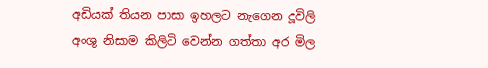අඩියක් තියන පාසා ඉහලට නැගෙන දූවිලි අංශු නිසාම කිලිටි වෙන්න ගත්තා අර මිල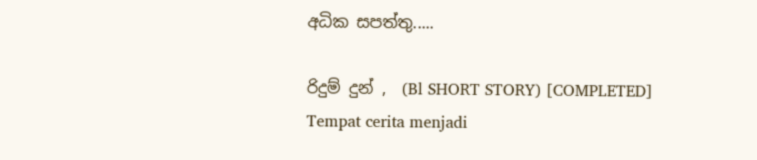අධික සපත්තු.....

රිදුම් දුන් ,  (Bl SHORT STORY) [COMPLETED] Tempat cerita menjadi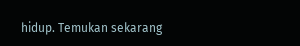hidup. Temukan sekarang